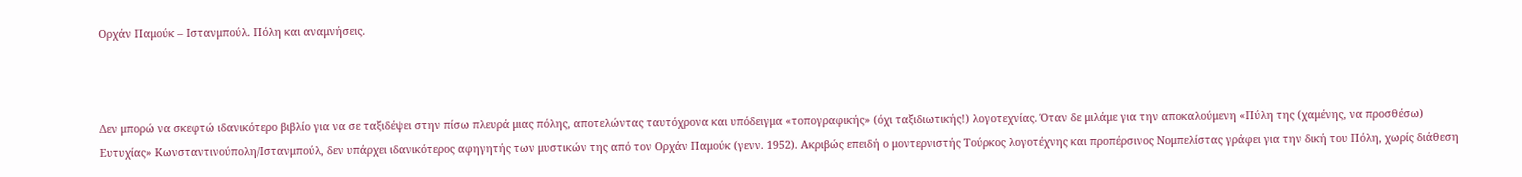Ορχάν Παμούκ – Ιστανμπούλ. Πόλη και αναμνήσεις.



Δεν μπορώ να σκεφτώ ιδανικότερο βιβλίο για να σε ταξιδέψει στην πίσω πλευρά μιας πόλης, αποτελώντας ταυτόχρονα και υπόδειγμα «τοπογραφικής» (όχι ταξιδιωτικής!) λογοτεχνίας. Όταν δε μιλάμε για την αποκαλούμενη «Πύλη της (χαμένης, να προσθέσω) Ευτυχίας» Κωνσταντινούπολη/Ιστανμπούλ, δεν υπάρχει ιδανικότερος αφηγητής των μυστικών της από τον Ορχάν Παμούκ (γενν. 1952). Ακριβώς επειδή ο μοντερνιστής Τούρκος λογοτέχνης και προπέρσινος Νομπελίστας γράφει για την δική του Πόλη, χωρίς διάθεση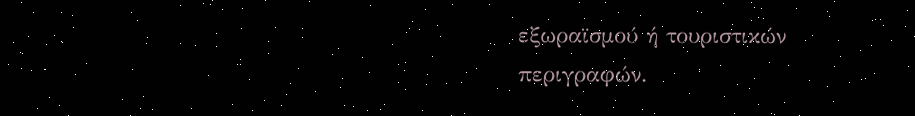εξωραϊσμού ή τουριστικών περιγραφών.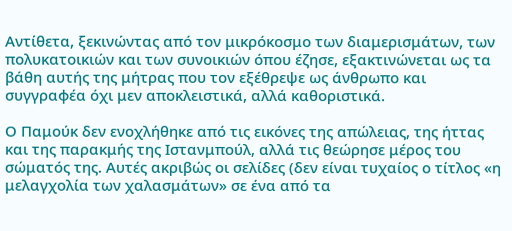Αντίθετα, ξεκινώντας από τον μικρόκοσμο των διαμερισμάτων, των πολυκατοικιών και των συνοικιών όπου έζησε, εξακτινώνεται ως τα βάθη αυτής της μήτρας που τον εξέθρεψε ως άνθρωπο και συγγραφέα όχι μεν αποκλειστικά, αλλά καθοριστικά.

Ο Παμούκ δεν ενοχλήθηκε από τις εικόνες της απώλειας, της ήττας και της παρακμής της Ιστανμπούλ, αλλά τις θεώρησε μέρος του σώματός της. Αυτές ακριβώς οι σελίδες (δεν είναι τυχαίος ο τίτλος «η μελαγχολία των χαλασμάτων» σε ένα από τα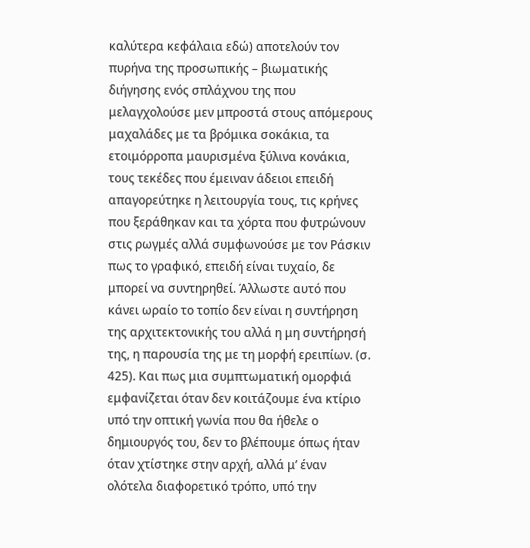καλύτερα κεφάλαια εδώ) αποτελούν τον πυρήνα της προσωπικής – βιωματικής διήγησης ενός σπλάχνου της που μελαγχολούσε μεν μπροστά στους απόμερους μαχαλάδες με τα βρόμικα σοκάκια, τα ετοιμόρροπα μαυρισμένα ξύλινα κονάκια, τους τεκέδες που έμειναν άδειοι επειδή απαγορεύτηκε η λειτουργία τους, τις κρήνες που ξεράθηκαν και τα χόρτα που φυτρώνουν στις ρωγμές αλλά συμφωνούσε με τον Ράσκιν πως το γραφικό, επειδή είναι τυχαίο, δε μπορεί να συντηρηθεί. Άλλωστε αυτό που κάνει ωραίο το τοπίο δεν είναι η συντήρηση της αρχιτεκτονικής του αλλά η μη συντήρησή της, η παρουσία της με τη μορφή ερειπίων. (σ. 425). Και πως μια συμπτωματική ομορφιά εμφανίζεται όταν δεν κοιτάζουμε ένα κτίριο υπό την οπτική γωνία που θα ήθελε ο δημιουργός του, δεν το βλέπουμε όπως ήταν όταν χτίστηκε στην αρχή, αλλά μ’ έναν ολότελα διαφορετικό τρόπο, υπό την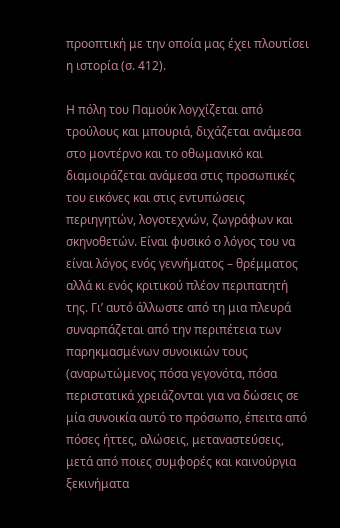προοπτική με την οποία μας έχει πλουτίσει η ιστορία (σ. 412).

Η πόλη του Παμούκ λογχίζεται από τρούλους και μπουριά, διχάζεται ανάμεσα στο μοντέρνο και το οθωμανικό και διαμοιράζεται ανάμεσα στις προσωπικές του εικόνες και στις εντυπώσεις περιηγητών, λογοτεχνών, ζωγράφων και σκηνοθετών. Είναι φυσικό ο λόγος του να είναι λόγος ενός γεννήματος – θρέμματος αλλά κι ενός κριτικού πλέον περιπατητή της. Γι’ αυτό άλλωστε από τη μια πλευρά συναρπάζεται από την περιπέτεια των παρηκμασμένων συνοικιών τους (αναρωτώμενος πόσα γεγονότα, πόσα περιστατικά χρειάζονται για να δώσεις σε μία συνοικία αυτό το πρόσωπο, έπειτα από πόσες ήττες, αλώσεις, μεταναστεύσεις, μετά από ποιες συμφορές και καινούργια ξεκινήματα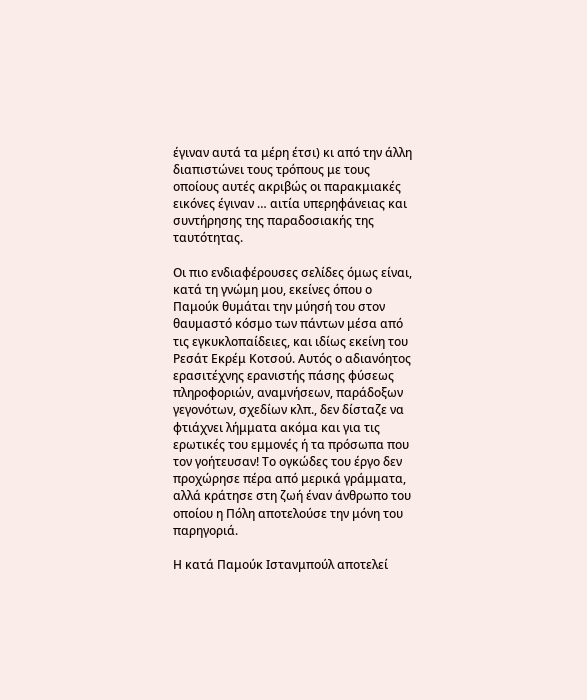έγιναν αυτά τα μέρη έτσι) κι από την άλλη διαπιστώνει τους τρόπους με τους οποίους αυτές ακριβώς οι παρακμιακές εικόνες έγιναν … αιτία υπερηφάνειας και συντήρησης της παραδοσιακής της ταυτότητας.

Οι πιο ενδιαφέρουσες σελίδες όμως είναι, κατά τη γνώμη μου, εκείνες όπου ο Παμούκ θυμάται την μύησή του στον θαυμαστό κόσμο των πάντων μέσα από τις εγκυκλοπαίδειες, και ιδίως εκείνη του Ρεσάτ Εκρέμ Κοτσού. Αυτός ο αδιανόητος ερασιτέχνης ερανιστής πάσης φύσεως πληροφοριών, αναμνήσεων, παράδοξων γεγονότων, σχεδίων κλπ., δεν δίσταζε να φτιάχνει λήμματα ακόμα και για τις ερωτικές του εμμονές ή τα πρόσωπα που τον γοήτευσαν! Το ογκώδες του έργο δεν προχώρησε πέρα από μερικά γράμματα, αλλά κράτησε στη ζωή έναν άνθρωπο του οποίου η Πόλη αποτελούσε την μόνη του παρηγοριά.

Η κατά Παμούκ Ιστανμπούλ αποτελεί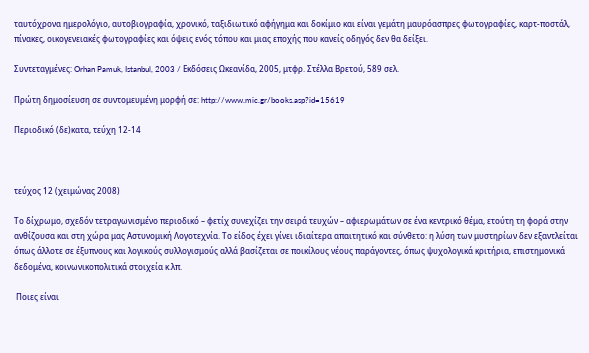ταυτόχρονα ημερολόγιο, αυτοβιογραφία, χρονικό, ταξιδιωτικό αφήγημα και δοκίμιο και είναι γεμάτη μαυρόασπρες φωτογραφίες, καρτ-ποστάλ, πίνακες, οικογενειακές φωτογραφίες και όψεις ενός τόπου και μιας εποχής που κανείς οδηγός δεν θα δείξει.

Συντεταγμένες: Orhan Pamuk, Istanbul, 2003 / Εκδόσεις Ωκεανίδα, 2005, μτφρ. Στέλλα Βρετού, 589 σελ.

Πρώτη δημοσίευση σε συντομευμένη μορφή σε: http://www.mic.gr/books.asp?id=15619

Περιοδικό (δε)κατα, τεύχη 12-14



τεύχος 12 (χειμώνας 2008)

Το δίχρωμο, σχεδόν τετραγωνισμένο περιοδικό – φετίχ συνεχίζει την σειρά τευχών – αφιερωμάτων σε ένα κεντρικό θέμα, ετούτη τη φορά στην ανθίζουσα και στη χώρα μας Αστυνομική Λογοτεχνία. Το είδος έχει γίνει ιδιαίτερα απαιτητικό και σύνθετο: η λύση των μυστηρίων δεν εξαντλείται όπως άλλοτε σε έξυπνους και λογικούς συλλογισμούς αλλά βασίζεται σε ποικίλους νέους παράγοντες, όπως ψυχολογικά κριτήρια, επιστημονικά δεδομένα, κοινωνικοπολιτικά στοιχεία κ.λπ.

 Ποιες είναι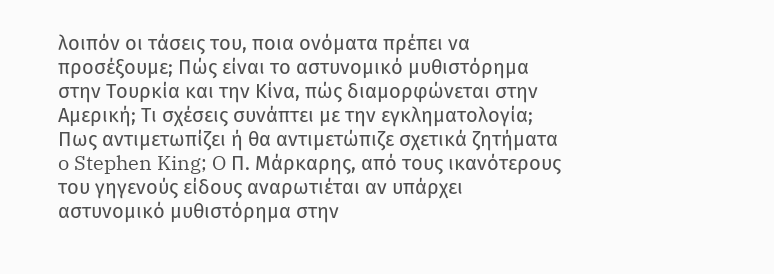λοιπόν οι τάσεις του, ποια ονόματα πρέπει να προσέξουμε; Πώς είναι το αστυνομικό μυθιστόρημα στην Τουρκία και την Κίνα, πώς διαμορφώνεται στην Αμερική; Τι σχέσεις συνάπτει με την εγκληματολογία; Πως αντιμετωπίζει ή θα αντιμετώπιζε σχετικά ζητήματα o Stephen King; O Π. Μάρκαρης, από τους ικανότερους του γηγενούς είδους αναρωτιέται αν υπάρχει αστυνομικό μυθιστόρημα στην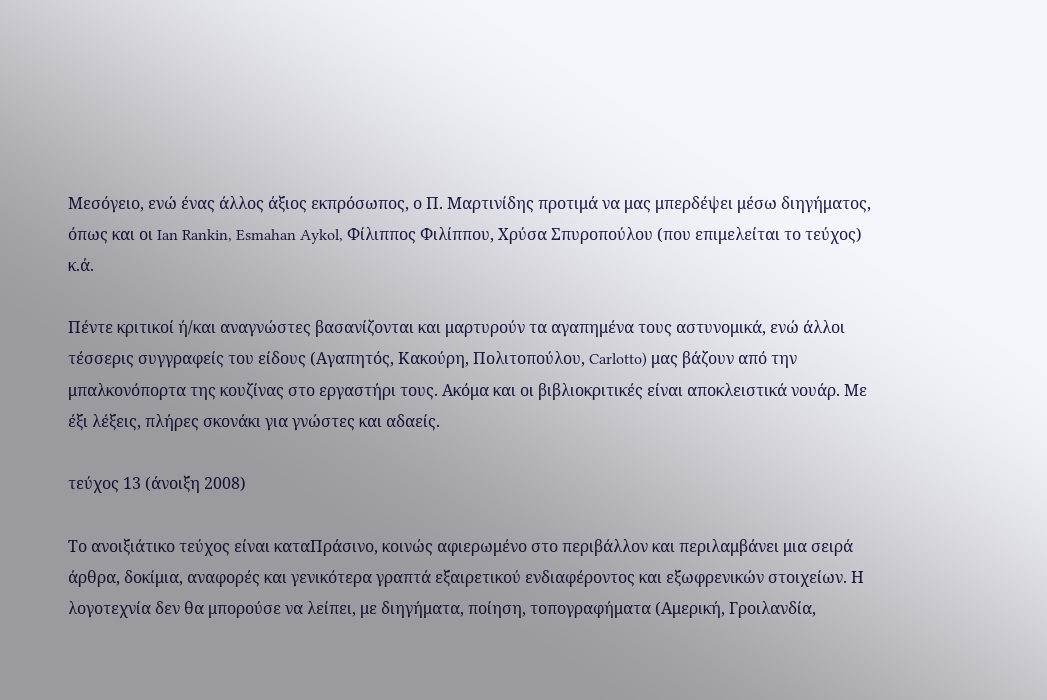Μεσόγειο, ενώ ένας άλλος άξιος εκπρόσωπος, ο Π. Μαρτινίδης προτιμά να μας μπερδέψει μέσω διηγήματος, όπως και οι Ian Rankin, Esmahan Aykol, Φίλιππος Φιλίππου, Χρύσα Σπυροπούλου (που επιμελείται το τεύχος) κ.ά.

Πέντε κριτικοί ή/και αναγνώστες βασανίζονται και μαρτυρούν τα αγαπημένα τους αστυνομικά, ενώ άλλοι τέσσερις συγγραφείς του είδους (Αγαπητός, Κακούρη, Πολιτοπούλου, Carlotto) μας βάζουν από την μπαλκονόπορτα της κουζίνας στο εργαστήρι τους. Ακόμα και οι βιβλιοκριτικές είναι αποκλειστικά νουάρ. Με έξι λέξεις, πλήρες σκονάκι για γνώστες και αδαείς.

τεύχος 13 (άνοιξη 2008)

Το ανοιξιάτικο τεύχος είναι καταΠράσινο, κοινώς αφιερωμένο στο περιβάλλον και περιλαμβάνει μια σειρά άρθρα, δοκίμια, αναφορές και γενικότερα γραπτά εξαιρετικού ενδιαφέροντος και εξωφρενικών στοιχείων. Η λογοτεχνία δεν θα μπορούσε να λείπει, με διηγήματα, ποίηση, τοπογραφήματα (Αμερική, Γροιλανδία,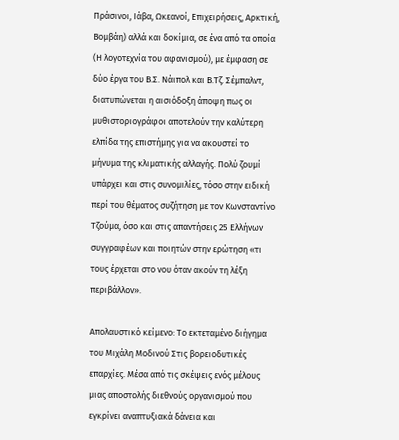Πράσινοι, Ιάβα, Ωκεανοί, Επιχειρήσεις, Αρκτική, Βομβάη) αλλά και δοκίμια, σε ένα από τα οποία (Η λογοτεχνία του αφανισμού), με έμφαση σε δύο έργα του Β.Σ. Νάιπολ και Β.Τζ. Σέμπαλντ, διατυπώνεται η αισιόδοξη άποψη πως οι μυθιστοριογράφοι αποτελούν την καλύτερη ελπίδα της επιστήμης για να ακουστεί το μήνυμα της κλιματικής αλλαγής. Πολύ ζουμί υπάρχει και στις συνομιλίες, τόσο στην ειδική περί του θέματος συζήτηση με τον Κωνσταντίνο Τζούμα, όσο και στις απαντήσεις 25 Ελλήνων συγγραφέων και ποιητών στην ερώτηση «τι τους έρχεται στο νου όταν ακούν τη λέξη περιβάλλον».

Απολαυστικό κείμενο: Το εκτεταμένο διήγημα του Μιχάλη Μοδινού Στις βορειοδυτικές επαρχίες. Μέσα από τις σκέψεις ενός μέλους μιας αποστολής διεθνούς οργανισμού που εγκρίνει αναπτυξιακά δάνεια και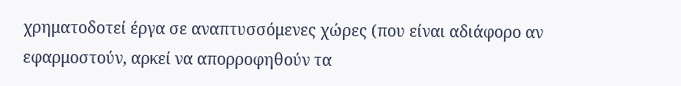χρηματοδοτεί έργα σε αναπτυσσόμενες χώρες (που είναι αδιάφορο αν εφαρμοστούν, αρκεί να απορροφηθούν τα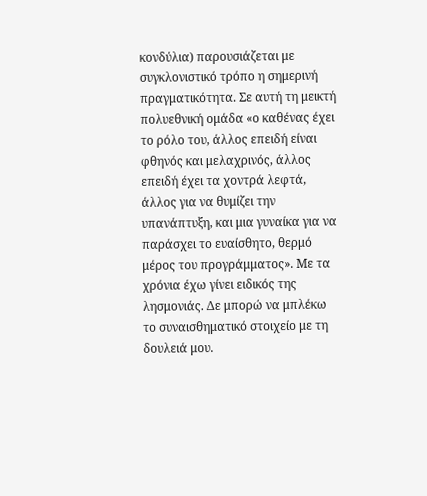κονδύλια) παρουσιάζεται με συγκλονιστικό τρόπο η σημερινή πραγματικότητα. Σε αυτή τη μεικτή πολυεθνική ομάδα «ο καθένας έχει το ρόλο του, άλλος επειδή είναι φθηνός και μελαχρινός, άλλος επειδή έχει τα χοντρά λεφτά, άλλος για να θυμίζει την υπανάπτυξη, και μια γυναίκα για να παράσχει το ευαίσθητο, θερμό μέρος του προγράμματος». Με τα χρόνια έχω γίνει ειδικός της λησμονιάς. Δε μπορώ να μπλέκω το συναισθηματικό στοιχείο με τη δουλειά μου.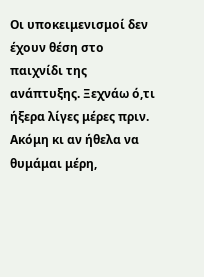Οι υποκειμενισμοί δεν έχουν θέση στο παιχνίδι της ανάπτυξης. Ξεχνάω ό,τι ήξερα λίγες μέρες πριν. Ακόμη κι αν ήθελα να θυμάμαι μέρη,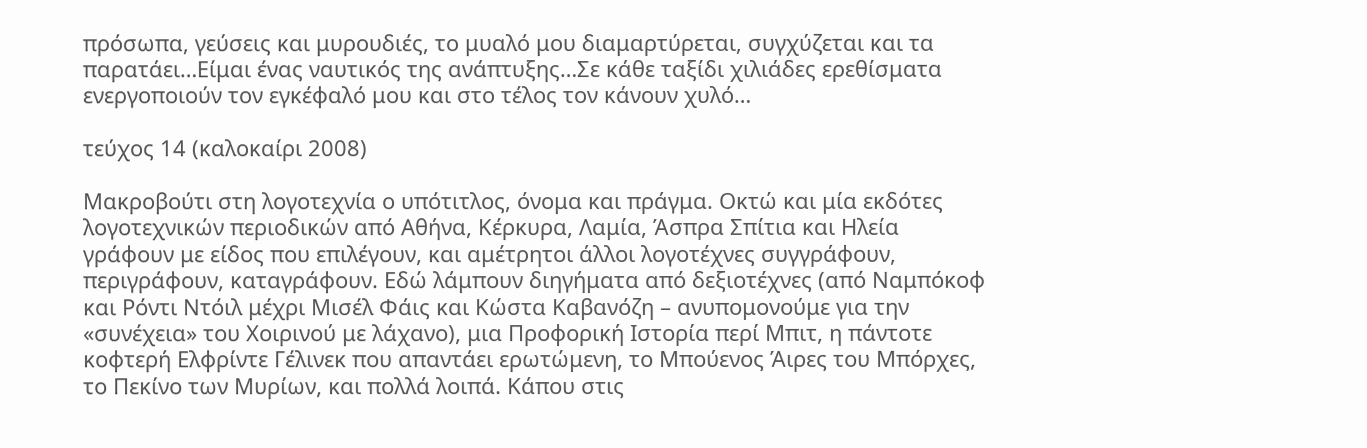πρόσωπα, γεύσεις και μυρουδιές, το μυαλό μου διαμαρτύρεται, συγχύζεται και τα παρατάει…Είμαι ένας ναυτικός της ανάπτυξης…Σε κάθε ταξίδι χιλιάδες ερεθίσματα ενεργοποιούν τον εγκέφαλό μου και στο τέλος τον κάνουν χυλό…

τεύχος 14 (καλοκαίρι 2008)

Μακροβούτι στη λογοτεχνία ο υπότιτλος, όνομα και πράγμα. Οκτώ και μία εκδότες λογοτεχνικών περιοδικών από Αθήνα, Κέρκυρα, Λαμία, Άσπρα Σπίτια και Ηλεία γράφουν με είδος που επιλέγουν, και αμέτρητοι άλλοι λογοτέχνες συγγράφουν, περιγράφουν, καταγράφουν. Εδώ λάμπουν διηγήματα από δεξιοτέχνες (από Ναμπόκοφ και Ρόντι Ντόιλ μέχρι Μισέλ Φάις και Κώστα Καβανόζη – ανυπομονούμε για την «συνέχεια» του Χοιρινού με λάχανο), μια Προφορική Ιστορία περί Μπιτ, η πάντοτε κοφτερή Ελφρίντε Γέλινεκ που απαντάει ερωτώμενη, το Μπούενος Άιρες του Μπόρχες, το Πεκίνο των Μυρίων, και πολλά λοιπά. Κάπου στις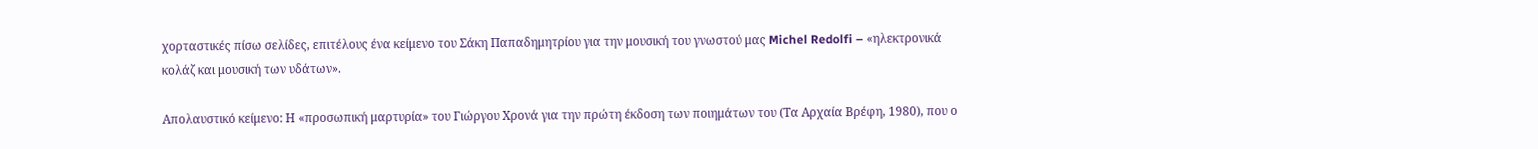χορταστικές πίσω σελίδες, επιτέλους ένα κείμενο του Σάκη Παπαδημητρίου για την μουσική του γνωστού μας Michel Redolfi – «ηλεκτρονικά κολάζ και μουσική των υδάτων».

Απολαυστικό κείμενο: Η «προσωπική μαρτυρία» του Γιώργου Χρονά για την πρώτη έκδοση των ποιημάτων του (Τα Αρχαία Βρέφη, 1980), που ο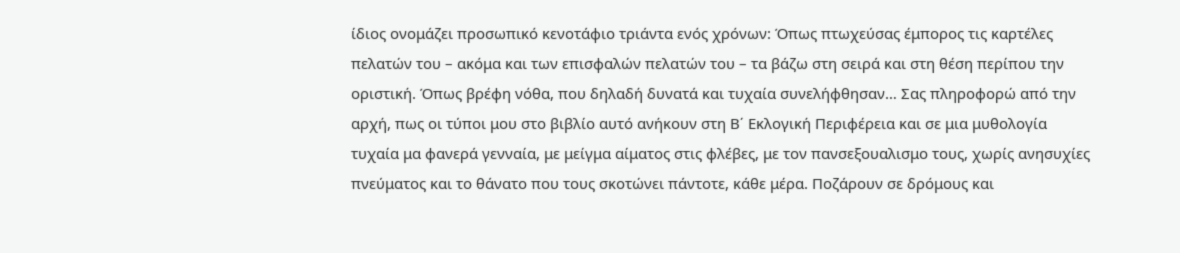ίδιος ονομάζει προσωπικό κενοτάφιο τριάντα ενός χρόνων: Όπως πτωχεύσας έμπορος τις καρτέλες πελατών του – ακόμα και των επισφαλών πελατών του – τα βάζω στη σειρά και στη θέση περίπου την οριστική. Όπως βρέφη νόθα, που δηλαδή δυνατά και τυχαία συνελήφθησαν… Σας πληροφορώ από την αρχή, πως οι τύποι μου στο βιβλίο αυτό ανήκουν στη Β΄ Εκλογική Περιφέρεια και σε μια μυθολογία τυχαία μα φανερά γενναία, με μείγμα αίματος στις φλέβες, με τον πανσεξουαλισμο τους, χωρίς ανησυχίες πνεύματος και το θάνατο που τους σκοτώνει πάντοτε, κάθε μέρα. Ποζάρουν σε δρόμους και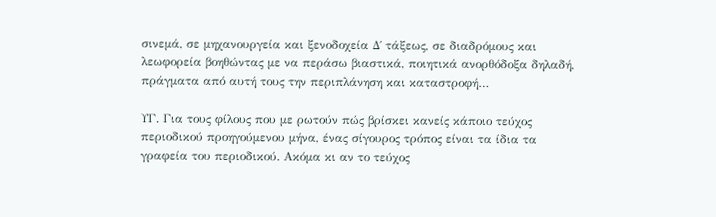σινεμά, σε μηχανουργεία και ξενοδοχεία Δ΄ τάξεως, σε διαδρόμους και λεωφορεία βοηθώντας με να περάσω βιαστικά, ποιητικά ανορθόδοξα δηλαδή, πράγματα από αυτή τους την περιπλάνηση και καταστροφή…

ΥΓ. Για τους φίλους που με ρωτούν πώς βρίσκει κανείς κάποιο τεύχος περιοδικού προηγούμενου μήνα, ένας σίγουρος τρόπος είναι τα ίδια τα γραφεία του περιοδικού. Ακόμα κι αν το τεύχος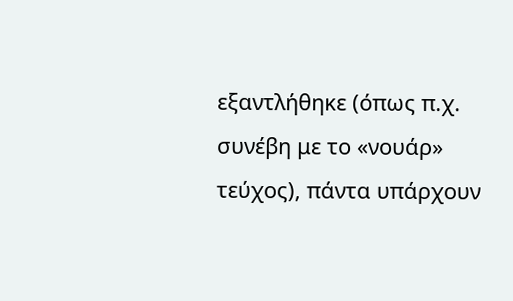εξαντλήθηκε (όπως π.χ. συνέβη με το «νουάρ» τεύχος), πάντα υπάρχουν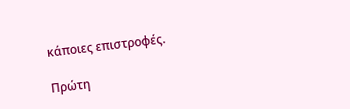κάποιες επιστροφές.

Πρώτη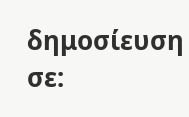δημοσίευση σε: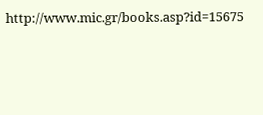http://www.mic.gr/books.asp?id=15675